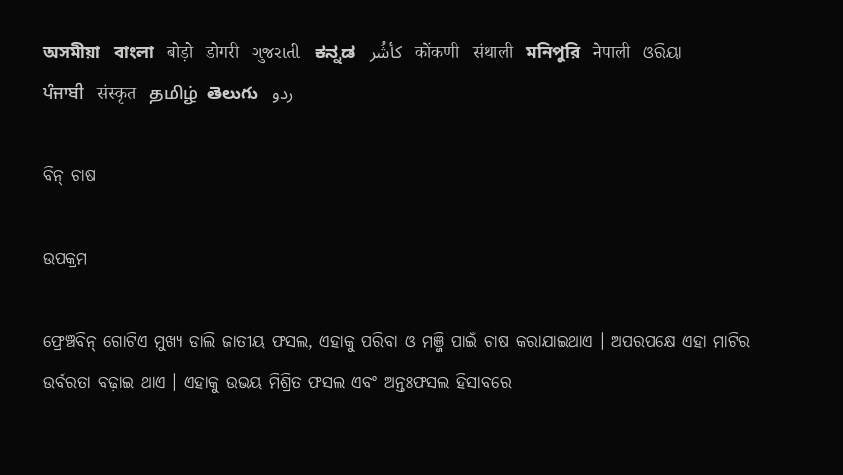অসমীয়া   বাংলা   बोड़ो   डोगरी   ગુજરાતી   ಕನ್ನಡ   كأشُر   कोंकणी   संथाली   মনিপুরি   नेपाली   ଓରିୟା   ਪੰਜਾਬੀ   संस्कृत   தமிழ்  తెలుగు   ردو

ବିନ୍ ଚାଷ

ଉପକ୍ରମ

ଫ୍ରେଞ୍ଚବିନ୍ ଗୋଟିଏ ମୁଖ୍ୟ ଡାଲି ଜାତୀୟ ଫସଲ, ଏହାକୁ ପରିବା ଓ ମଞ୍ଜି ପାଇଁ ଚାଷ କରାଯାଇଥାଏ । ଅପରପକ୍ଷେ ଏହା ମାଟିର ଉର୍ବରତା ବଢ଼ାଇ ଥାଏ । ଏହାକୁ ଉଭୟ ମିଶ୍ରିତ ଫସଲ ଏବଂ ଅନ୍ତଃଫସଲ ହିସାବରେ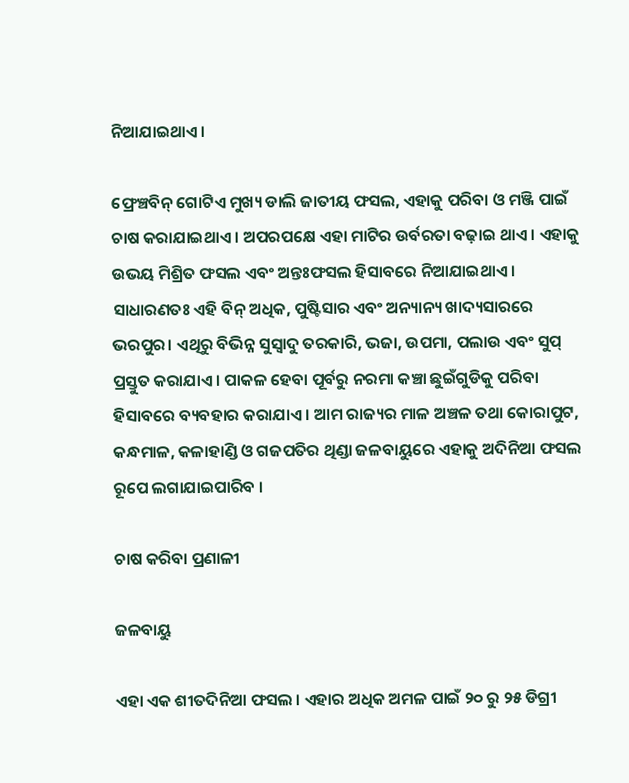ନିଆଯାଇଥାଏ ।

ଫ୍ରେଞ୍ଚବିନ୍ ଗୋଟିଏ ମୁଖ୍ୟ ଡାଲି ଜାତୀୟ ଫସଲ, ଏହାକୁ ପରିବା ଓ ମଞ୍ଜି ପାଇଁ ଚାଷ କରାଯାଇଥାଏ । ଅପରପକ୍ଷେ ଏହା ମାଟିର ଉର୍ବରତା ବଢ଼ାଇ ଥାଏ । ଏହାକୁ ଉଭୟ ମିଶ୍ରିତ ଫସଲ ଏବଂ ଅନ୍ତଃଫସଲ ହିସାବରେ ନିଆଯାଇଥାଏ । ସାଧାରଣତଃ ଏହି ବିନ୍ ଅଧିକ, ପୁଷ୍ଟିସାର ଏବଂ ଅନ୍ୟାନ୍ୟ ଖାଦ୍ୟସାରରେ ଭରପୁର। ଏଥିରୁ ବିଭିନ୍ନ ସୁସ୍ଵାଦୁ ତରକାରି, ଭଜା, ଉପମା, ପଲାଉ ଏବଂ ସୁପ୍ ପ୍ରସ୍ତୁତ କରାଯାଏ । ପାକଳ ହେବା ପୂର୍ବରୁ ନରମା କଞ୍ଚା ଛୁଇଁଗୁଡିକୁ ପରିବା ହିସାବରେ ବ୍ୟବହାର କରାଯାଏ । ଆମ ରାଜ୍ୟର ମାଳ ଅଞ୍ଚଳ ତଥା କୋରାପୁଟ, କନ୍ଧମାଳ, କଳାହାଣ୍ଡି ଓ ଗଜପତିର ଥିଣ୍ଡା ଜଳବାୟୁରେ ଏହାକୁ ଅଦିନିଆ ଫସଲ ରୂପେ ଲଗାଯାଇପାରିବ ।

ଚାଷ କରିବା ପ୍ରଣାଳୀ

ଜଳବାୟୁ

ଏହା ଏକ ଶୀତଦିନିଆ ଫସଲ । ଏହାର ଅଧିକ ଅମଳ ପାଇଁ ୨୦ ରୁ ୨୫ ଡିଗ୍ରୀ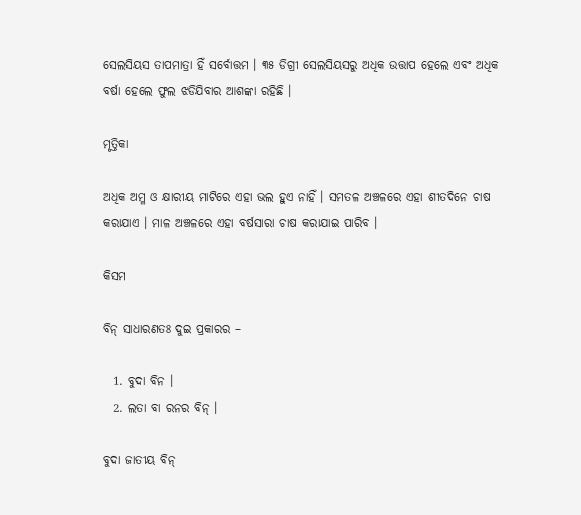ସେଲସିୟସ ତାପମାତ୍ରା ହିଁ ସର୍ବୋତ୍ତମ । ୩୫ ଡିଗ୍ରୀ ସେଲସିୟସରୁ ଅଧିକ ଉତ୍ତାପ ହେଲେ ଏବଂ ଅଧିକ ବର୍ଷା ହେଲେ ଫୁଲ ଝଡିଯିବାର ଆଶଙ୍କା ରହିଛି ।

ମୃତ୍ତିକା

ଅଧିକ ଅମ୍ଳ ଓ କ୍ଷାରୀୟ ମାଟିରେ ଏହା ଭଲ ହୁଏ ନାହିଁ । ସମତଳ ଅଞ୍ଚଳରେ ଏହା ଶୀତଦିନେ ଚାଷ କରାଯାଏ । ମାଳ ଅଞ୍ଚଳରେ ଏହା ବର୍ଷସାରା ଚାଷ କରାଯାଇ ପାରିବ ।

କିସମ

ବିନ୍ ସାଧାରଣତଃ ଦୁଇ ପ୍ରକାରର –

  1. ବୁଦା ବିନ ।
  2. ଲତା ବା ରନର ବିନ୍ ।

ବୁଦା ଜାତୀୟ ବିନ୍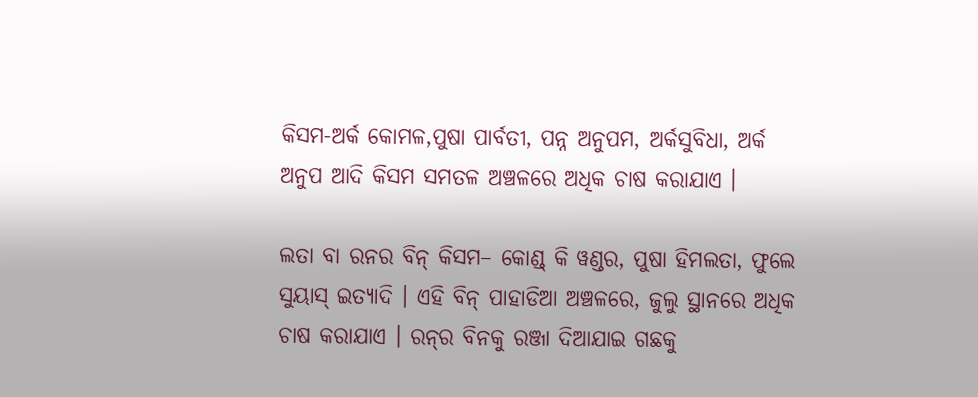କିସମ-ଅର୍କ କୋମଳ,ପୁଷା ପାର୍ବତୀ, ପନ୍ନ ଅନୁପମ, ଅର୍କସୁବିଧା, ଅର୍କ ଅନୁପ ଆଦି କିସମ ସମତଳ ଅଞ୍ଚଳରେ ଅଧିକ ଚାଷ କରାଯାଏ ।

ଲତା ବା ରନର ବିନ୍ କିସମ– କୋଣ୍ଡ୍ କି ୱଣ୍ଡର, ପୁଷା ହିମଲତା, ଫୁଲେ ସୁୟାସ୍ ଇତ୍ୟାଦି । ଏହି ବିନ୍ ପାହାଡିଆ ଅଞ୍ଚଳରେ, ଜୁଲୁ ସ୍ଥାନରେ ଅଧିକ ଚାଷ କରାଯାଏ । ରନ୍‌ର ବିନକୁ ରଞ୍ଜା ଦିଆଯାଇ ଗଛକୁ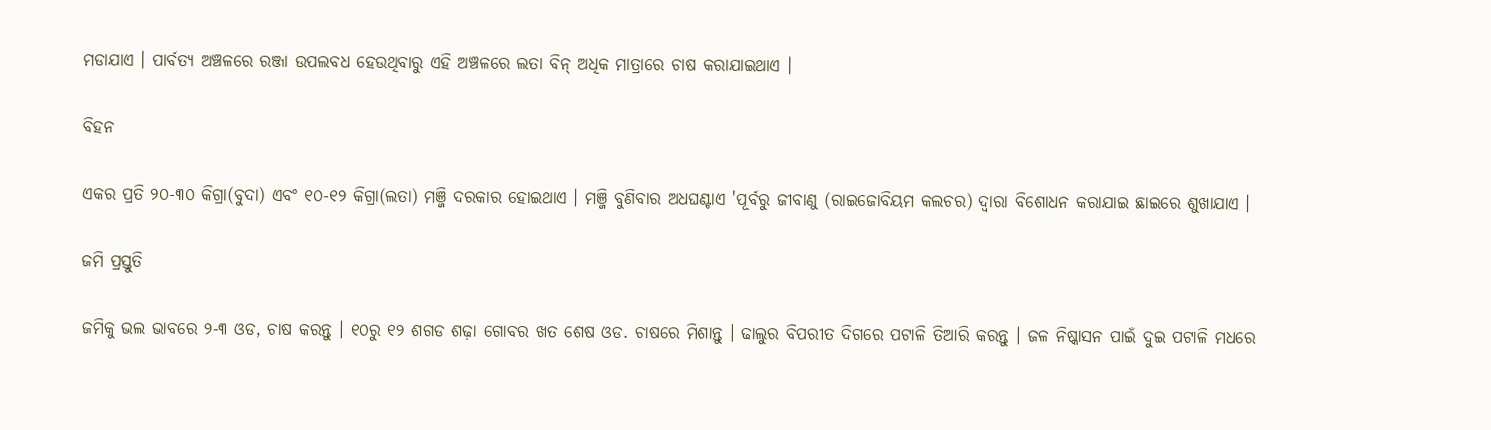ମଡାଯାଏ । ପାର୍ବତ୍ୟ ଅଞ୍ଚଳରେ ରଞ୍ଜା ଉପଲବଧ ହେଉଥିବାରୁ ଏହି ଅଞ୍ଚଳରେ ଲତା ବିନ୍ ଅଧିକ ମାତ୍ରାରେ ଚାଷ କରାଯାଇଥାଏ ।

ବିହନ

ଏକର ପ୍ରତି ୨୦-୩୦ କିଗ୍ରା(ବୁଦା) ଏବଂ ୧୦-୧୨ କିଗ୍ରା(ଲତା) ମଞ୍ଜି ଦରକାର ହୋଇଥାଏ । ମଞ୍ଜି ବୁଣିବାର ଅଧଘଣ୍ଟାଏ 'ପୂର୍ବରୁ ଜୀବାଣୁ (ରାଇଜୋବିୟମ କଲଚର) ଦ୍ଵାରା ବିଶୋଧନ କରାଯାଇ ଛାଇରେ ଶୁଖାଯାଏ ।

ଜମି ପ୍ରସ୍ତୁତି

ଜମିକୁ ଭଲ ଭାବରେ ୨-୩ ଓଡ, ଚାଷ କରନ୍ତୁ । ୧୦ରୁ ୧୨ ଶଗଡ ଶଢ଼ା ଗୋବର ଖତ ଶେଷ ଓଡ. ଚାଷରେ ମିଶାନ୍ତୁ । ଢାଲୁର ବିପରୀତ ଦିଗରେ ପଟାଳି ତିଆରି କରନ୍ତୁ । ଜଳ ନିଷ୍କାସନ ପାଇଁ ଦୁଇ ପଟାଳି ମଧରେ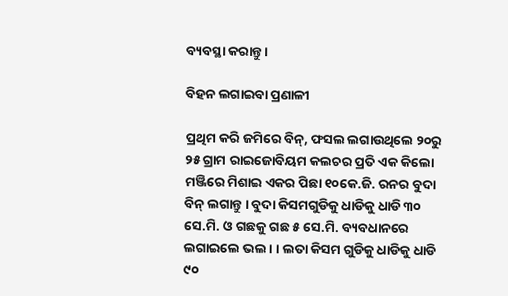ବ୍ୟବସ୍ଥା କରାନ୍ତୁ ।

ବିହନ ଲଗାଇବା ପ୍ରଣାଳୀ

ପ୍ରଥିମ କରି ଜମିରେ ବିନ୍, ଫସଲ ଲଗାଉଥିଲେ ୨୦ରୁ ୨୫ ଗ୍ରାମ ରାଇଜୋବିୟମ କଲଚର ପ୍ରତି ଏକ କିଲୋ ମଞ୍ଜିରେ ମିଶାଇ ଏକର ପିଛା ୧୦କେ.ଜି. ରନର ବୁଦା ବିନ୍ ଲଗାନ୍ତୁ । ବୁଦା କିସମଗୁଡିକୁ ଧାଡିକୁ ଧାଡି ୩୦ ସେ.ମି. ଓ ଗଛକୁ ଗଛ ୫ ସେ.ମି. ବ୍ୟବଧାନରେ ଲଗାଇଲେ ଭଲ। । ଲତା କିସମ ଗୁଡିକୁ ଧାଡିକୁ ଧାଡି ୯୦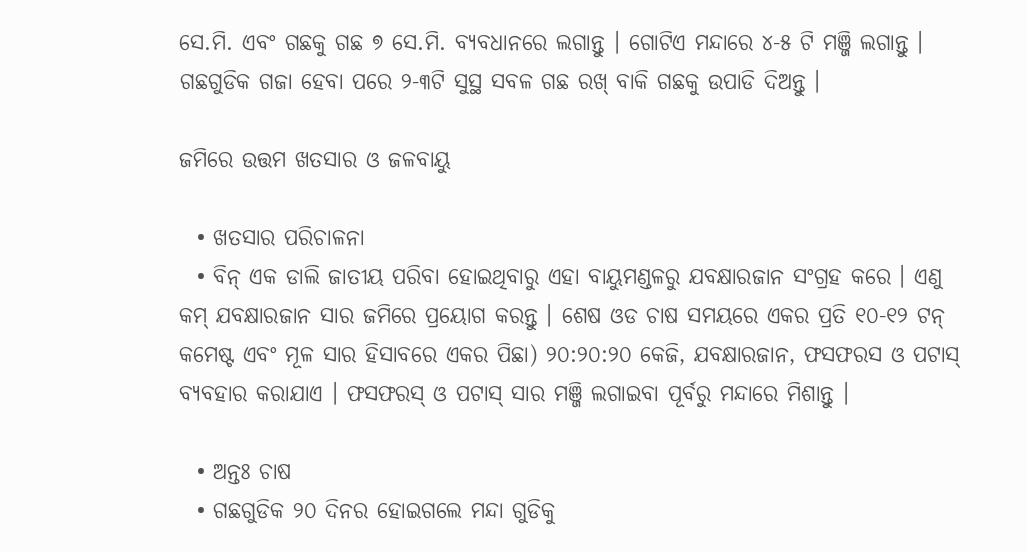ସେ.ମି. ଏବଂ ଗଛକୁ ଗଛ ୭ ସେ.ମି. ବ୍ୟବଧାନରେ ଲଗାନ୍ତୁ । ଗୋଟିଏ ମନ୍ଦାରେ ୪-୫ ଟି ମଞ୍ଜି ଲଗାନ୍ତୁ । ଗଛଗୁଡିକ ଗଜା ହେବା ପରେ ୨-୩ଟି ସୁସ୍ଥ ସବଳ ଗଛ ରଖ୍ ବାକି ଗଛକୁ ଉପାଡି ଦିଅନ୍ତୁ ।

ଜମିରେ ଉତ୍ତମ ଖତସାର ଓ ଜଳବାୟୁ

  • ଖତସାର ପରିଚାଳନା
  • ବିନ୍ ଏକ ଡାଲି ଜାତୀୟ ପରିବା ହୋଇଥିବାରୁ ଏହା ବାୟୁମଣ୍ଡଳରୁ ଯବକ୍ଷାରଜାନ ସଂଗ୍ରହ କରେ । ଏଣୁ କମ୍ ଯବକ୍ଷାରଜାନ ସାର ଜମିରେ ପ୍ରୟୋଗ କରନ୍ତୁ । ଶେଷ ଓଡ ଚାଷ ସମୟରେ ଏକର ପ୍ରତି ୧୦-୧୨ ଟନ୍ କମେଷ୍ଟ ଏବଂ ମୂଳ ସାର ହିସାବରେ ଏକର ପିଛା) ୨୦:୨୦:୨୦ କେଜି, ଯବକ୍ଷାରଜାନ, ଫସଫରସ ଓ ପଟାସ୍ ବ୍ୟବହାର କରାଯାଏ । ଫସଫରସ୍ ଓ ପଟାସ୍ ସାର ମଞ୍ଜି ଲଗାଇବା ପୂର୍ବରୁ ମନ୍ଦାରେ ମିଶାନ୍ତୁ ।

  • ଅନ୍ତଃ ଚାଷ
  • ଗଛଗୁଡିକ ୨୦ ଦିନର ହୋଇଗଲେ ମନ୍ଦା ଗୁଡିକୁ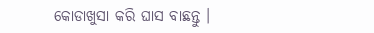କୋଡାଖୁସା କରି ଘାସ ବାଛନ୍ତୁ ।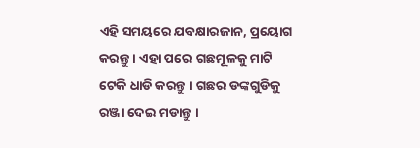ଏହି ସମୟରେ ଯବକ୍ଷାରଜାନ, ପ୍ରୟୋଗ କରନ୍ତୁ । ଏହା ପରେ ଗଛମୂଳକୁ ମାଟି ଟେକି ଧାଡି କରନ୍ତୁ । ଗଛର ଡଙ୍କଗୁଡିକୁ ରଞ୍ଜା ଦେଇ ମଡାନ୍ତୁ ।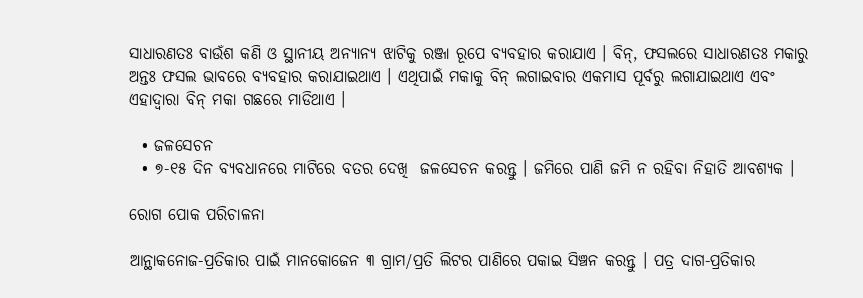ସାଧାରଣତଃ ବାଉଁଶ କଣି ଓ ସ୍ଥାନୀୟ ଅନ୍ୟାନ୍ୟ ଝାଟିକୁ ରଞ୍ଜା ରୂପେ ବ୍ୟବହାର କରାଯାଏ । ବିନ୍, ଫସଲରେ ସାଧାରଣତଃ ମକାରୁ ଅନ୍ତଃ ଫସଲ ଭାବରେ ବ୍ୟବହାର କରାଯାଇଥାଏ । ଏଥିପାଇଁ ମକାକୁ ବିନ୍ ଲଗାଇବାର ଏକମାସ ପୂର୍ବରୁ ଲଗାଯାଇଥାଏ ଏବଂ ଏହାଦ୍ଵାରା ବିନ୍ ମକା ଗଛରେ ମାଡିଥାଏ ।

  • ଜଳସେଚନ
  • ୭-୧୫ ଦିନ ବ୍ୟବଧାନରେ ମାଟିରେ ବତର ଦେଖି  ଜଳସେଚନ କରନ୍ତୁ । ଜମିରେ ପାଣି ଜମି ନ ରହିବା ନିହାତି ଆବଶ୍ୟକ ।

ରୋଗ ପୋକ ପରିଚାଳନା

ଆନ୍ଥାକନୋଜ-ପ୍ରତିକାର ପାଇଁ ମାନକୋଜେନ ୩ ଗ୍ରାମ/ପ୍ରତି ଲିଟର ପାଣିରେ ପକାଇ ସିଞ୍ଚନ କରନ୍ତୁ । ପତ୍ର ଦାଗ-ପ୍ରତିକାର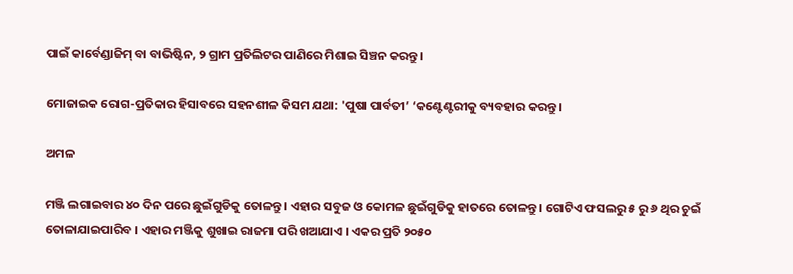ପାଇଁ କାର୍ବେଣ୍ଡାଜିମ୍ ବା ବାଭିଷ୍ଟିନ, ୨ ଗ୍ରାମ ପ୍ରତିଲିଟର ପାଣିରେ ମିଶାଇ ସିଞ୍ଚନ କରନ୍ତୁ ।

ମୋଜାଇକ ରୋଗ-ପ୍ରତିକାର ହିସାବରେ ସହନଶୀଳ କିସମ ଯଥା: 'ପୁଷା ପାର୍ବତୀ’ ‘କଣ୍ଟେଣ୍ଟରୀକୁ ବ୍ୟବହାର କରନ୍ତୁ ।

ଅମଳ

ମଞ୍ଜି ଲଗାଇବାର ୪୦ ଦିନ ପରେ ଛୁଇଁଗୁଡିକୁ ତୋଳନ୍ତୁ । ଏହାର ସବୁଜ ଓ କୋମଳ ଛୁଇଁଗୁଡିକୁ ହାତରେ ତୋଳନ୍ତୁ । ଗୋଟିଏ ଫସଲରୁ ୫ ରୁ ୬ ଥିର ଚୁଇଁ ତୋଳାଯାଇପାରିବ । ଏହାର ମଞ୍ଜିକୁ ଶୁଖାଇ ରାଜମା ପରି ଖଆଯାଏ । ଏକର ପ୍ରତି ୨୦୫୦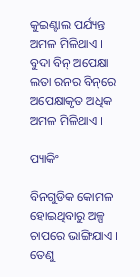କୁଇଣ୍ଟାଲ ପର୍ଯ୍ୟନ୍ତ ଅମଳ ମିଳିଥାଏ । ବୁଦା ବିନ୍ ଅପେକ୍ଷା ଲତା ରନର ବିନ୍‌ରେ ଅପେକ୍ଷାକୃତ ଅଧିକ ଅମଳ ମିଳିଥାଏ ।

ପ୍ୟାକିଂ

ବିନଗୁଡିକ କୋମଳ ହୋଇଥିବାରୁ ଅଳ୍ପ ଚାପରେ ଭାଙ୍ଗିଯାଏ । ତେଣୁ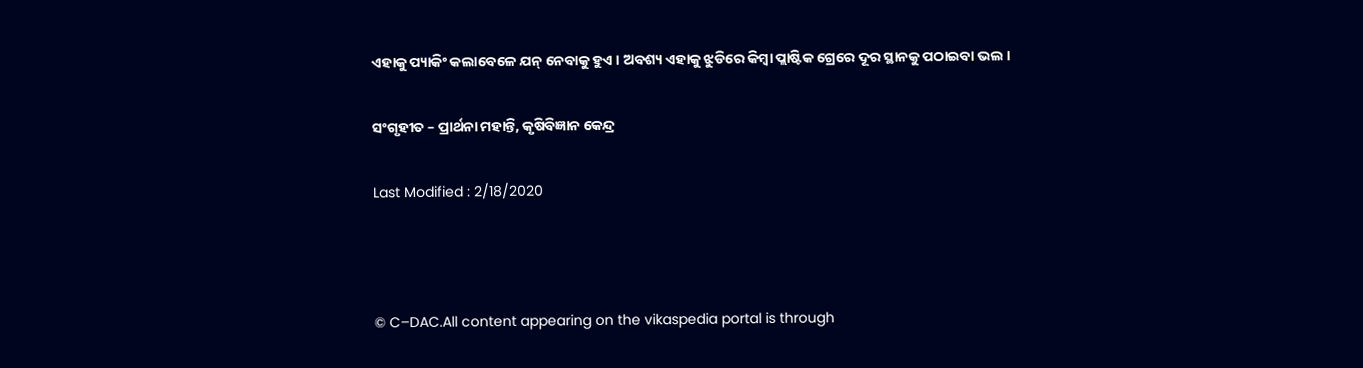ଏହାକୁ ପ୍ୟାକିଂ କଲାବେଳେ ଯନ୍ ନେବାକୁ ହୁଏ । ଅବଶ୍ୟ ଏହାକୁ ଝୁଡିରେ କିମ୍ବା ପ୍ଲାଷ୍ଟିକ ଗ୍ରେରେ ଦୂର ସ୍ଥାନକୁ ପଠାଇବା ଭଲ ।

ସଂଗୃହୀତ – ପ୍ରାର୍ଥନା ମହାନ୍ତି, କୃଷିବିଜ୍ଞାନ କେନ୍ଦ୍ର

Last Modified : 2/18/2020



© C–DAC.All content appearing on the vikaspedia portal is through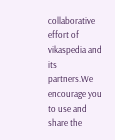collaborative effort of vikaspedia and its partners.We encourage you to use and share the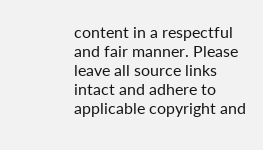content in a respectful and fair manner. Please leave all source links intact and adhere to applicable copyright and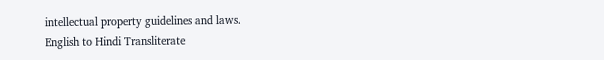intellectual property guidelines and laws.
English to Hindi Transliterate